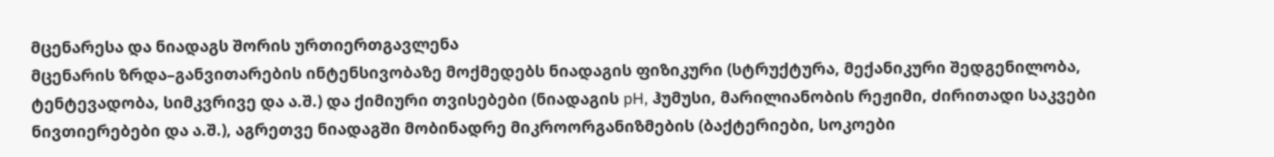მცენარესა და ნიადაგს შორის ურთიერთგავლენა
მცენარის ზრდა–განვითარების ინტენსივობაზე მოქმედებს ნიადაგის ფიზიკური (სტრუქტურა, მექანიკური შედგენილობა, ტენტევადობა, სიმკვრივე და ა.შ.) და ქიმიური თვისებები (ნიადაგის pH, ჰუმუსი, მარილიანობის რეჟიმი, ძირითადი საკვები ნივთიერებები და ა.შ.), აგრეთვე ნიადაგში მობინადრე მიკროორგანიზმების (ბაქტერიები, სოკოები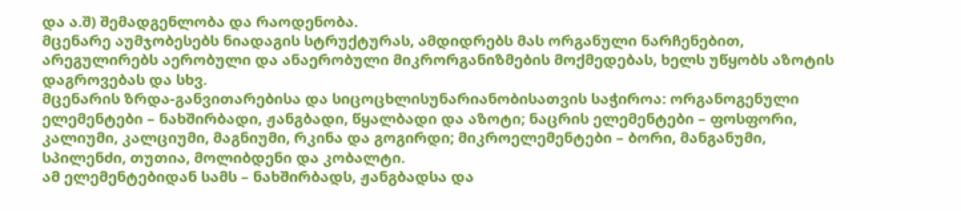და ა.შ) შემადგენლობა და რაოდენობა.
მცენარე აუმჯობესებს ნიადაგის სტრუქტურას, ამდიდრებს მას ორგანული ნარჩენებით, არეგულირებს აერობული და ანაერობული მიკრორგანიზმების მოქმედებას, ხელს უწყობს აზოტის დაგროვებას და სხვ.
მცენარის ზრდა-განვითარებისა და სიცოცხლისუნარიანობისათვის საჭიროა: ორგანოგენული ელემენტები – ნახშირბადი, ჟანგბადი, წყალბადი და აზოტი; ნაცრის ელემენტები – ფოსფორი, კალიუმი, კალციუმი, მაგნიუმი, რკინა და გოგირდი; მიკროელემენტები – ბორი, მანგანუმი, სპილენძი, თუთია, მოლიბდენი და კობალტი.
ამ ელემენტებიდან სამს – ნახშირბადს, ჟანგბადსა და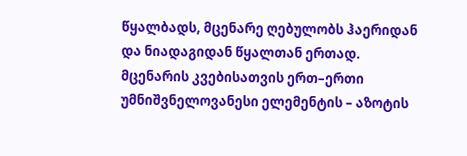წყალბადს, მცენარე ღებულობს ჰაერიდან და ნიადაგიდან წყალთან ერთად.
მცენარის კვებისათვის ერთ–ერთი უმნიშვნელოვანესი ელემენტის – აზოტის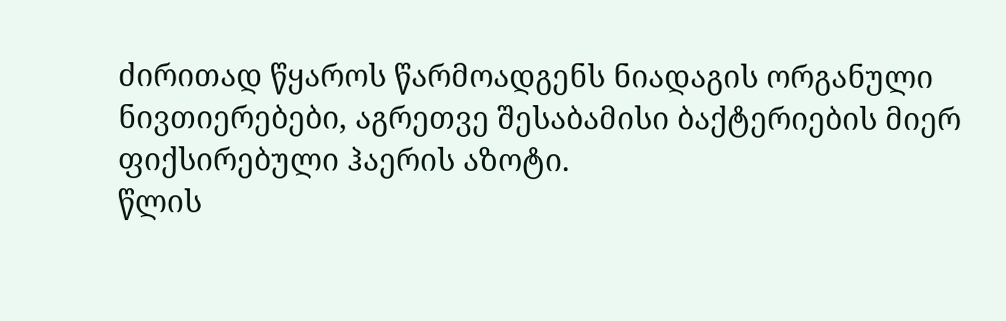ძირითად წყაროს წარმოადგენს ნიადაგის ორგანული ნივთიერებები, აგრეთვე შესაბამისი ბაქტერიების მიერ ფიქსირებული ჰაერის აზოტი.
წლის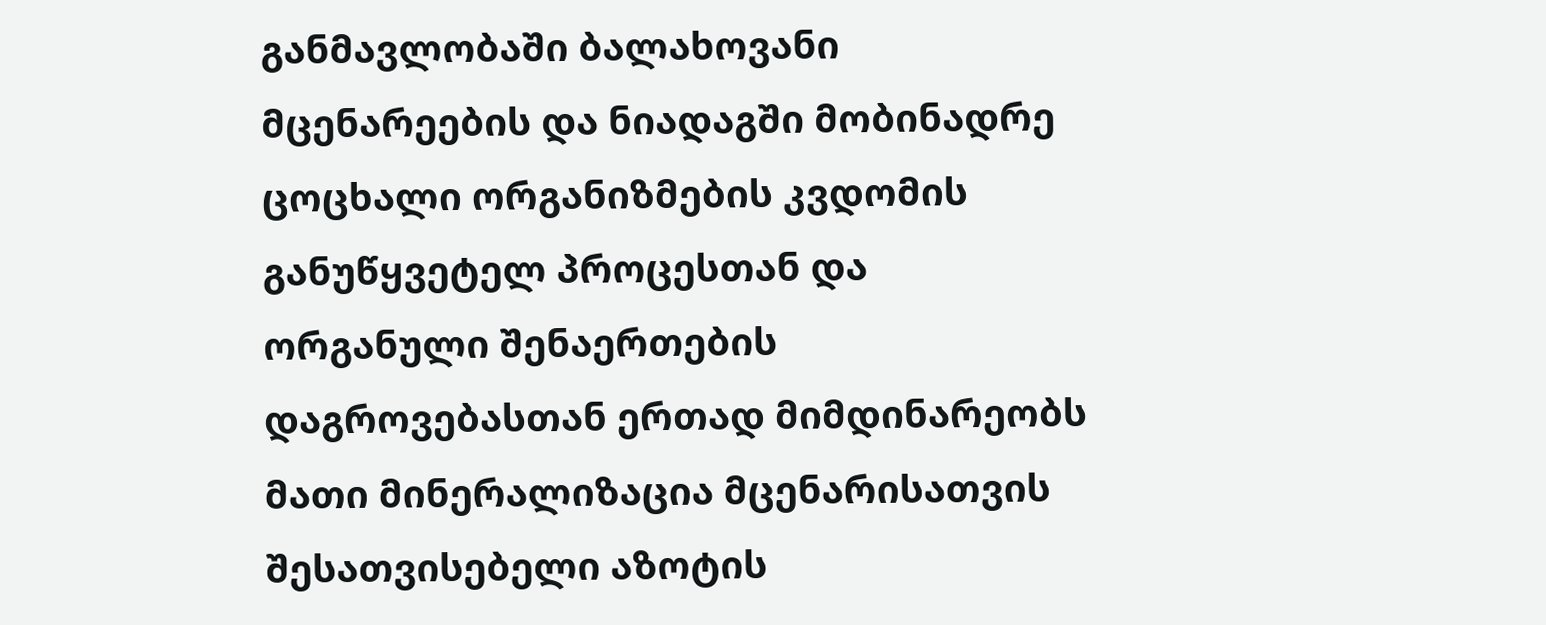განმავლობაში ბალახოვანი მცენარეების და ნიადაგში მობინადრე ცოცხალი ორგანიზმების კვდომის განუწყვეტელ პროცესთან და ორგანული შენაერთების დაგროვებასთან ერთად მიმდინარეობს მათი მინერალიზაცია მცენარისათვის შესათვისებელი აზოტის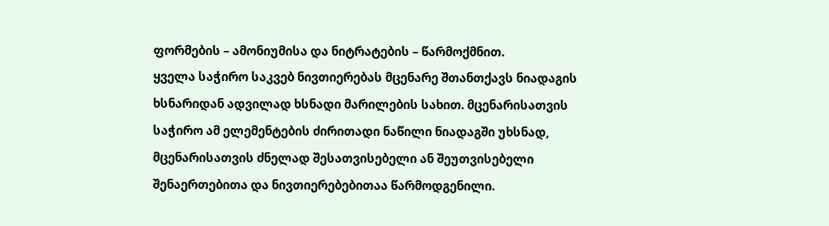ფორმების – ამონიუმისა და ნიტრატების – წარმოქმნით.
ყველა საჭირო საკვებ ნივთიერებას მცენარე შთანთქავს ნიადაგის ხსნარიდან ადვილად ხსნადი მარილების სახით. მცენარისათვის საჭირო ამ ელემენტების ძირითადი ნაწილი ნიადაგში უხსნად, მცენარისათვის ძნელად შესათვისებელი ან შეუთვისებელი შენაერთებითა და ნივთიერებებითაა წარმოდგენილი.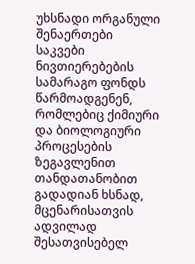უხსნადი ორგანული შენაერთები საკვები ნივთიერებების სამარაგო ფონდს წარმოადგენენ, რომლებიც ქიმიური და ბიოლოგიური პროცესების ზეგავლენით თანდათანობით გადადიან ხსნად, მცენარისათვის ადვილად შესათვისებელ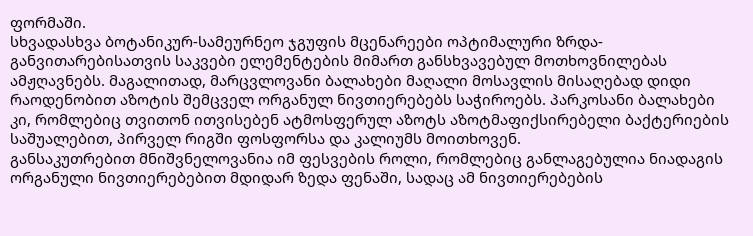ფორმაში.
სხვადასხვა ბოტანიკურ-სამეურნეო ჯგუფის მცენარეები ოპტიმალური ზრდა-განვითარებისათვის საკვები ელემენტების მიმართ განსხვავებულ მოთხოვნილებას ამჟღავნებს. მაგალითად, მარცვლოვანი ბალახები მაღალი მოსავლის მისაღებად დიდი რაოდენობით აზოტის შემცველ ორგანულ ნივთიერებებს საჭიროებს. პარკოსანი ბალახები კი, რომლებიც თვითონ ითვისებენ ატმოსფერულ აზოტს აზოტმაფიქსირებელი ბაქტერიების საშუალებით, პირველ რიგში ფოსფორსა და კალიუმს მოითხოვენ.
განსაკუთრებით მნიშვნელოვანია იმ ფესვების როლი, რომლებიც განლაგებულია ნიადაგის ორგანული ნივთიერებებით მდიდარ ზედა ფენაში, სადაც ამ ნივთიერებების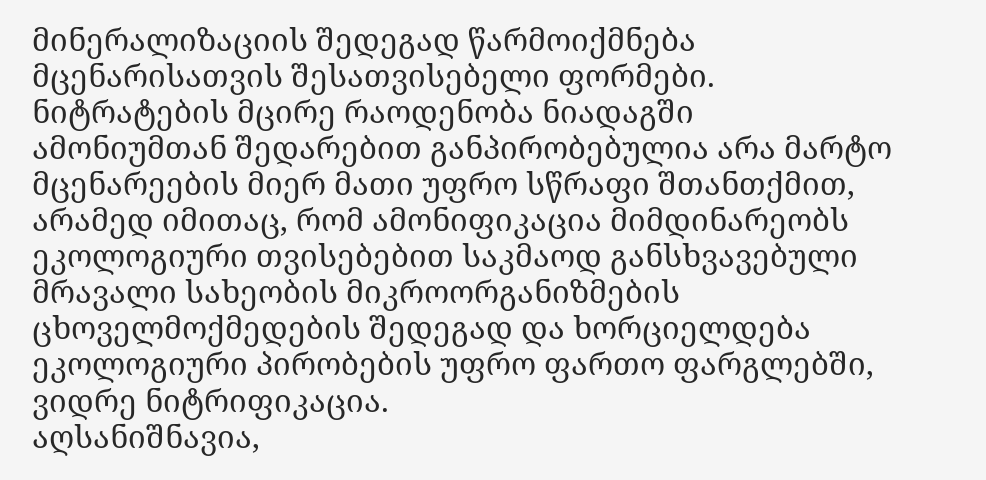მინერალიზაციის შედეგად წარმოიქმნება მცენარისათვის შესათვისებელი ფორმები.
ნიტრატების მცირე რაოდენობა ნიადაგში ამონიუმთან შედარებით განპირობებულია არა მარტო მცენარეების მიერ მათი უფრო სწრაფი შთანთქმით, არამედ იმითაც, რომ ამონიფიკაცია მიმდინარეობს ეკოლოგიური თვისებებით საკმაოდ განსხვავებული მრავალი სახეობის მიკროორგანიზმების ცხოველმოქმედების შედეგად და ხორციელდება ეკოლოგიური პირობების უფრო ფართო ფარგლებში, ვიდრე ნიტრიფიკაცია.
აღსანიშნავია,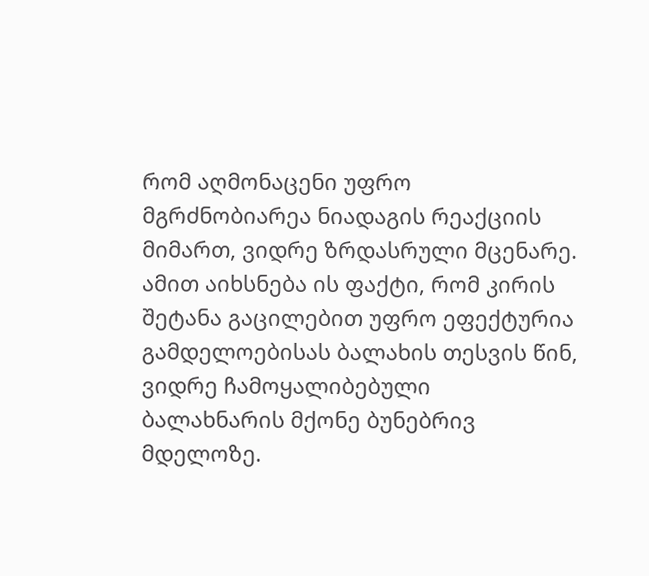რომ აღმონაცენი უფრო მგრძნობიარეა ნიადაგის რეაქციის მიმართ, ვიდრე ზრდასრული მცენარე. ამით აიხსნება ის ფაქტი, რომ კირის შეტანა გაცილებით უფრო ეფექტურია გამდელოებისას ბალახის თესვის წინ, ვიდრე ჩამოყალიბებული ბალახნარის მქონე ბუნებრივ მდელოზე.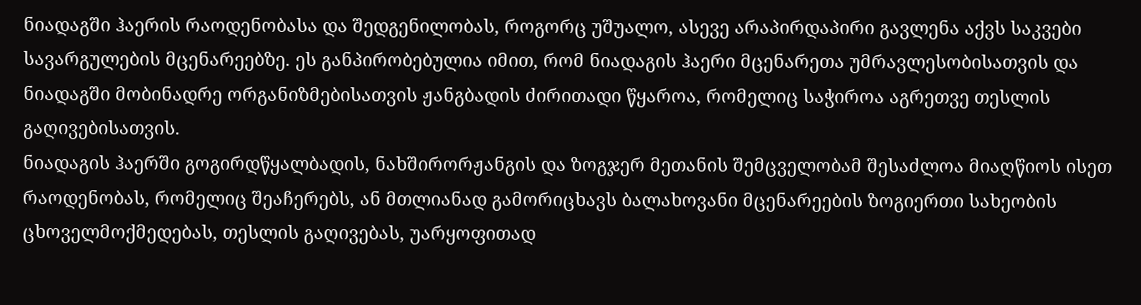ნიადაგში ჰაერის რაოდენობასა და შედგენილობას, როგორც უშუალო, ასევე არაპირდაპირი გავლენა აქვს საკვები სავარგულების მცენარეებზე. ეს განპირობებულია იმით, რომ ნიადაგის ჰაერი მცენარეთა უმრავლესობისათვის და ნიადაგში მობინადრე ორგანიზმებისათვის ჟანგბადის ძირითადი წყაროა, რომელიც საჭიროა აგრეთვე თესლის გაღივებისათვის.
ნიადაგის ჰაერში გოგირდწყალბადის, ნახშირორჟანგის და ზოგჯერ მეთანის შემცველობამ შესაძლოა მიაღწიოს ისეთ რაოდენობას, რომელიც შეაჩერებს, ან მთლიანად გამორიცხავს ბალახოვანი მცენარეების ზოგიერთი სახეობის ცხოველმოქმედებას, თესლის გაღივებას, უარყოფითად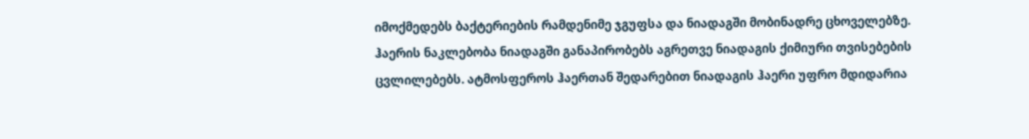იმოქმედებს ბაქტერიების რამდენიმე ჯგუფსა და ნიადაგში მობინადრე ცხოველებზე.
ჰაერის ნაკლებობა ნიადაგში განაპირობებს აგრეთვე ნიადაგის ქიმიური თვისებების ცვლილებებს. ატმოსფეროს ჰაერთან შედარებით ნიადაგის ჰაერი უფრო მდიდარია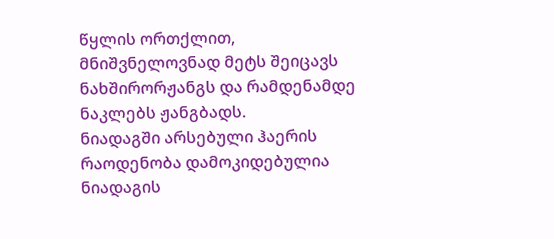წყლის ორთქლით, მნიშვნელოვნად მეტს შეიცავს ნახშირორჟანგს და რამდენამდე ნაკლებს ჟანგბადს.
ნიადაგში არსებული ჰაერის რაოდენობა დამოკიდებულია ნიადაგის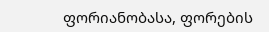ფორიანობასა, ფორების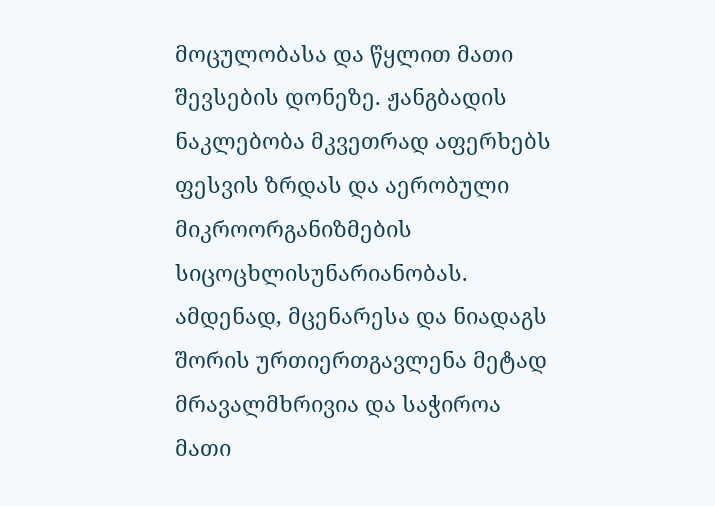მოცულობასა და წყლით მათი შევსების დონეზე. ჟანგბადის ნაკლებობა მკვეთრად აფერხებს ფესვის ზრდას და აერობული მიკროორგანიზმების სიცოცხლისუნარიანობას.
ამდენად, მცენარესა და ნიადაგს შორის ურთიერთგავლენა მეტად მრავალმხრივია და საჭიროა მათი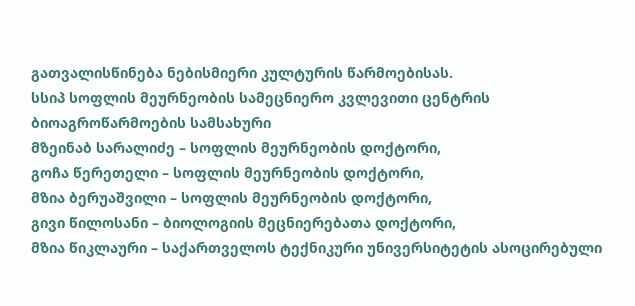გათვალისწინება ნებისმიერი კულტურის წარმოებისას.
სსიპ სოფლის მეურნეობის სამეცნიერო კვლევითი ცენტრის ბიოაგროწარმოების სამსახური
მზეინაბ სარალიძე – სოფლის მეურნეობის დოქტორი,
გოჩა წერეთელი – სოფლის მეურნეობის დოქტორი,
მზია ბერუაშვილი – სოფლის მეურნეობის დოქტორი,
გივი წილოსანი – ბიოლოგიის მეცნიერებათა დოქტორი,
მზია წიკლაური – საქართველოს ტექნიკური უნივერსიტეტის ასოცირებული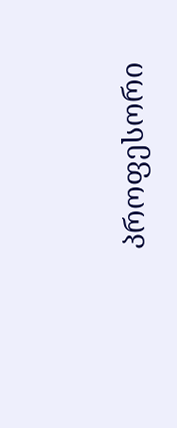პროფესორი